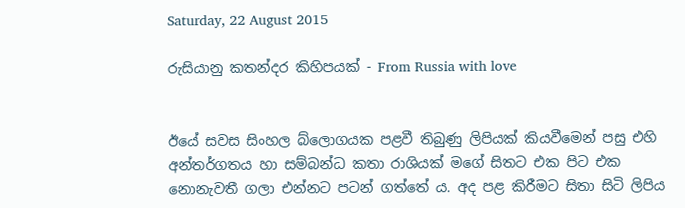Saturday, 22 August 2015

රුසියානු කතන්දර කිහිපයක් - From Russia with love


ඊයේ සවස සිංහල බ්ලොගයක පළවී තිබුණු ලිපියක් කියවීමෙන් පසු එහි අන්තර්ගතය හා සම්බන්ධ කතා රාශියක් මගේ සිතට එක පිට එක නොනැවතී ගලා එන්නට පටන් ගත්තේ ය. අද පළ කිරීමට සිතා සිටි ලිපිය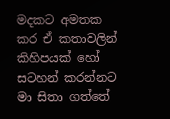මදකට අමතක කර ඒ කතාවලින් කිහිපයක් හෝ සටහන් කරන්නට මා සිතා ගත්තේ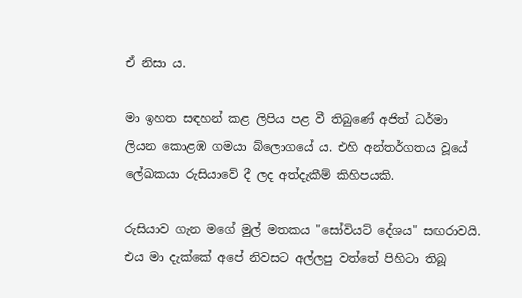ඒ නිසා ය.

මා ඉහත සඳහන් කළ ලිපිය පළ වී තිබුණේ අජිත් ධර්මා ලියන කොළඹ ගමයා බ්ලොගයේ ය. එහි අන්තර්ගතය වූයේ ලේඛකයා රුසියාවේ දී ලද අත්දැකීම් කිහිපයකි.

රුසියාව ගැන මගේ මුල් මතකය "සෝවියට් දේශය" සඟරාවයි. එය මා දැක්කේ අපේ නිවසට අල්ලපු වත්තේ පිහිටා තිබූ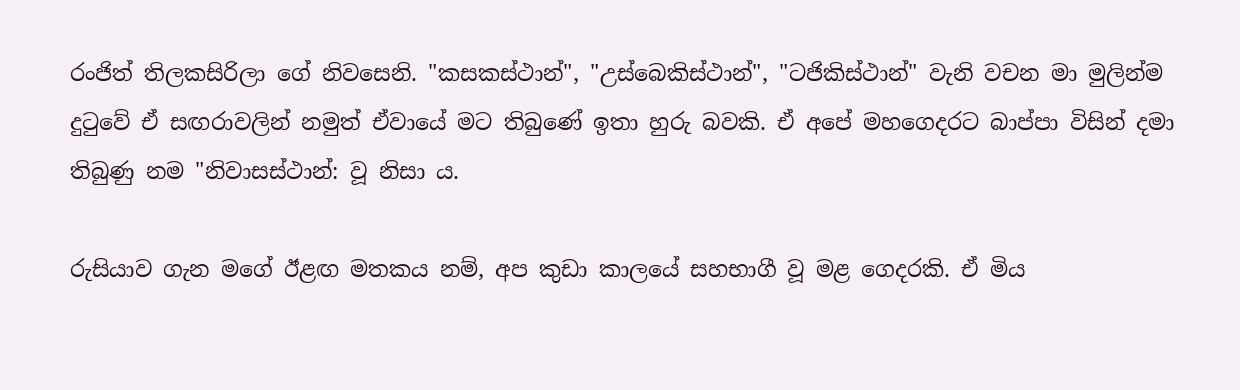රංජිත් තිලකසිරිලා ගේ නිවසෙනි. "කසකස්ථාන්", "උස්බෙකිස්ථාන්", "ටජිකිස්ථාන්" වැනි වචන මා මුලින්ම දුටුවේ ඒ සඟරාවලින් නමුත් ඒවායේ මට තිබුණේ ඉතා හුරු බවකි. ඒ අපේ මහගෙදරට බාප්පා විසින් දමා තිබුණු නම "නිවාසස්ථාන්: වූ නිසා ය.

රුසියාව ගැන මගේ ඊළඟ මතකය නම්, අප කුඩා කාලයේ සහභාගී වූ මළ ගෙදරකි. ඒ මිය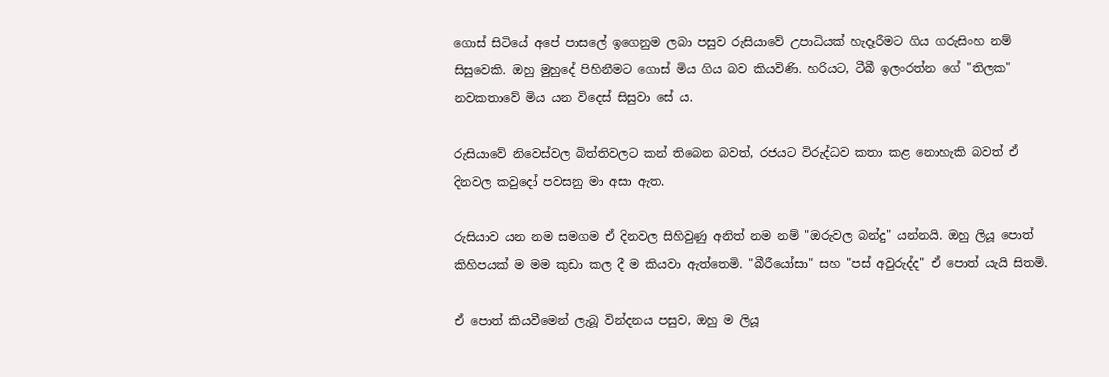ගොස් සිටියේ අපේ පාසලේ ඉගෙනුම ලබා පසුව රුසියාවේ උපාධියක් හැදෑරීමට ගිය ගරුසිංහ නම් සිසුවෙකි. ඔහු මුහුදේ පිහිනීමට ගොස් මිය ගිය බව කියවිණි. හරියට, ටීබී ඉලංරත්න ගේ "තිලක" නවකතාවේ මිය යන විදෙස් සිසුවා සේ ය.

රුසියාවේ නිවෙස්වල බිත්තිවලට කන් තිබෙන බවත්, රජයට විරුද්ධව කතා කළ නොහැකි බවත් ඒ දිනවල කවුදෝ පවසනු මා අසා ඇත.

රුසියාව යන නම සමගම ඒ දිනවල සිහිවුණු අනිත් නම නම් "ඔරුවල බන්දු" යන්නයි. ඔහු ලියූ පොත් කිහිපයක් ම මම කුඩා කල දී ම කියවා ඇත්තෙමි. "බීරීයෝසා" සහ "පස් අවුරුද්ද" ඒ පොත් යැයි සිතමි.

ඒ පොත් කියවීමෙන් ලැබූ වින්දනය පසුව, ඔහු ම ලියූ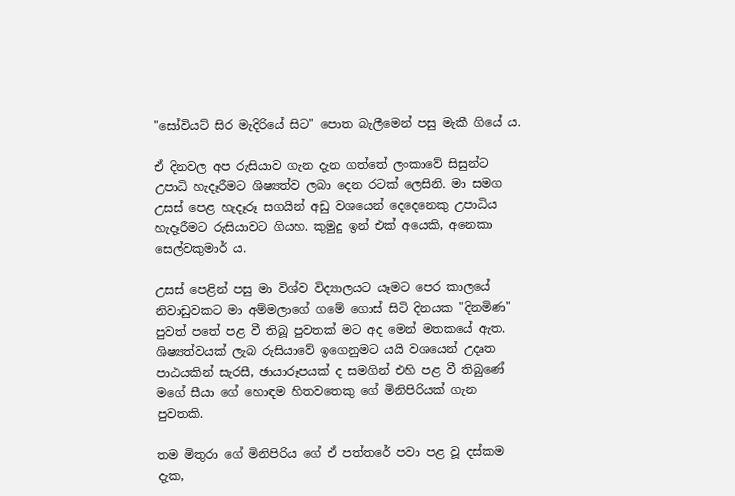"සෝවියට් සිර මැදිරියේ සිට" පොත බැලීමෙන් පසු මැකී ගියේ ය.

ඒ දිනවල අප රුසියාව ගැන දැන ගත්තේ ලංකාවේ සිසුන්ට උපාධි හැදෑරීමට ශිෂ්‍යත්ව ලබා දෙන රටක් ලෙසිනි. මා සමග උසස් පෙළ හැදෑරූ සගයින් අඩු වශයෙන් දෙදෙනෙකු උපාධිය හැදෑරීමට රුසියාවට ගියහ. කුමුදු ඉන් එක් අයෙකි, අනෙකා සෙල්වකුමාර් ය.

උසස් පෙළින් පසු මා විශ්ව විද්‍යාලයට යෑමට පෙර කාලයේ නිවාඩුවකට මා අම්මලාගේ ගමේ ගොස් සිටි දිනයක "දිනමිණ" පුවත් පතේ පළ වී තිබූ පුවතක් මට අද මෙන් මතකයේ ඇත. ශිෂ්‍යත්වයක් ලැබ රුසියාවේ ඉගෙනුමට යයි වශයෙන් උදෘත පාඨයකින් සැරසී, ඡායාරූපයක් ද සමගින් එහි පළ වී තිබුණේ මගේ සීයා ගේ හොඳම හිතවතෙකු ගේ මිනිපිරියක් ගැන පුවතකි.

තම මිතුරා ගේ මිනිපිරිය ගේ ඒ පත්තරේ පවා පළ වූ දස්කම දැක,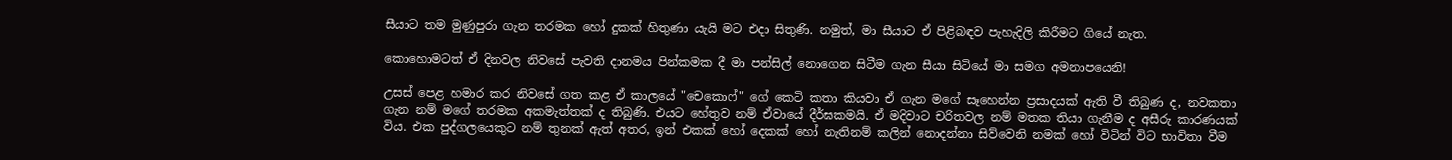සීයාට තම මුණුපුරා ගැන තරමක හෝ දුකක් හිතුණා යැයි මට එදා සිතුණි. නමුත්, මා සීයාට ඒ පිළිබඳව පැහැදිලි කිරීමට ගියේ නැත.

කොහොමටත් ඒ දිනවල නිවසේ පැවති දානමය පින්කමක දී මා පන්සිල් නොගෙන සිටීම ගැන සීයා සිටියේ මා සමග අමනාපයෙනි!

උසස් පෙළ හමාර කර නිවසේ ගත කළ ඒ කාලයේ "චෙකොෆ්" ගේ කෙටි කතා කියවා ඒ ගැන මගේ සෑහෙන්න ප්‍රසාදයක් ඇති වී තිබුණ ද, නවකතා ගැන නම් මගේ තරමක අකමැත්තක් ද තිබුණි. එයට හේතුව නම් ඒවායේ දීර්ඝකමයි. ඒ මදිවාට චරිතවල නම් මතක තියා ගැනීම ද අසීරු කාරණයක් විය. එක පුද්ගලයෙකුට නම් තුනක් ඇත් අතර, ඉන් එකක් හෝ දෙකක් හෝ නැතිනම් කලින් නොදන්නා සිව්වෙනි නමක් හෝ විටින් විට භාවිතා වීම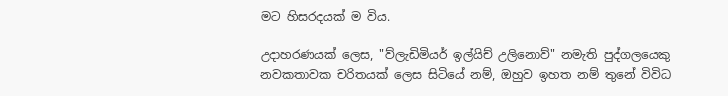මට හිසරදයක් ම විය.

උදාහරණයක් ලෙස, "ව්ලැඩිමියර් ඉල්යිච් උලිනොව්" නමැති පුද්ගලයෙකු නවකතාවක චරිතයක් ලෙස සිටියේ නම්, ඔහුව ඉහත නම් තුනේ විවිධ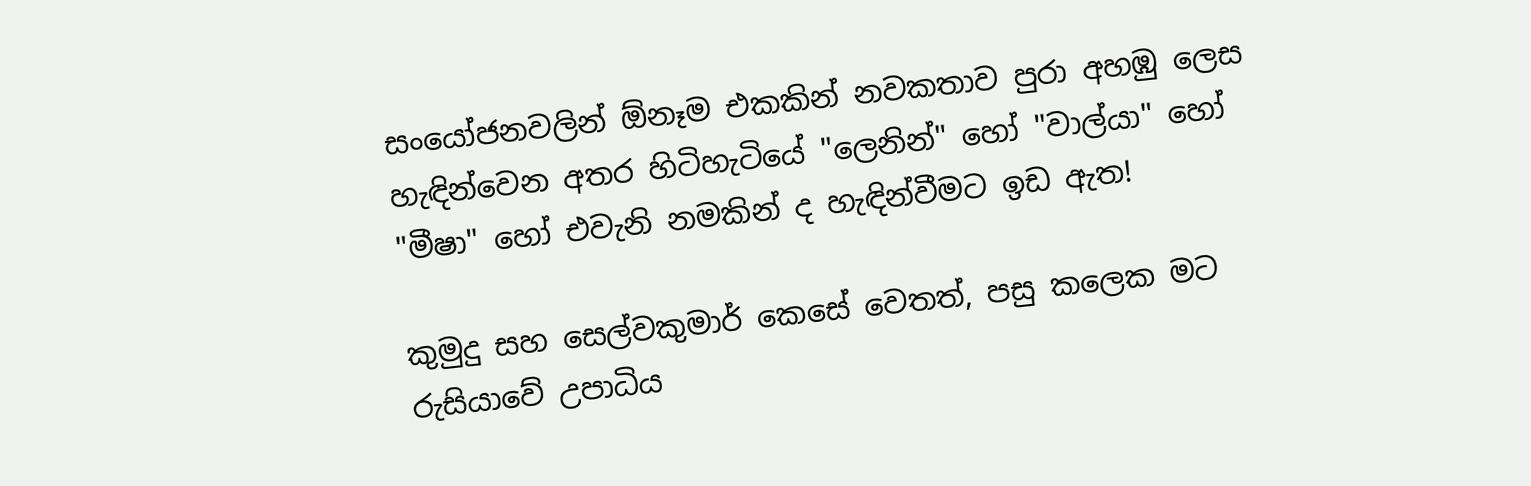සංයෝජනවලින් ඕනෑම එකකින් නවකතාව පුරා අහඹු ලෙස හැඳින්වෙන අතර හිටිහැටියේ "ලෙනින්" හෝ "වාල්යා" හෝ "මීෂා" හෝ එවැනි නමකින් ද හැඳින්වීමට ඉඩ ඇත!

කුමුදු සහ සෙල්වකුමාර් කෙසේ වෙතත්, පසු කලෙක මට රුසියාවේ උපාධිය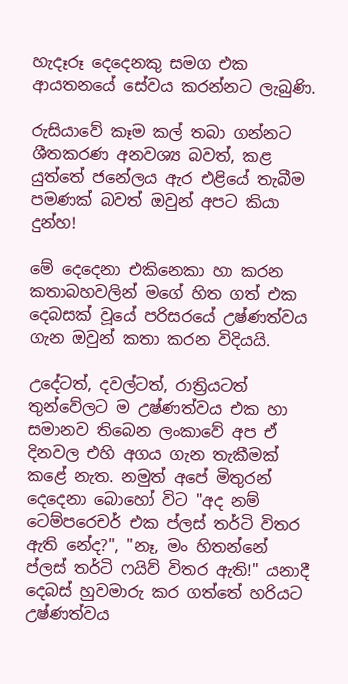හැදෑරූ දෙදෙනකු සමග එක ආයතනයේ සේවය කරන්නට ලැබුණි.

රුසියාවේ කෑම කල් තබා ගන්නට ශීතකරණ අනවශ්‍ය බවත්, කළ යුත්තේ ජනේලය ඇර එළියේ තැබීම පමණක් බවත් ඔවුන් අපට කියා දුන්හ!

මේ දෙදෙනා එකිනෙකා හා කරන කතාබහවලින් මගේ හිත ගත් එක දෙබසක් වූයේ පරිසරයේ උෂ්ණත්වය ගැන ඔවුන් කතා කරන විදියයි.

උදේටත්, දවල්ටත්, රාත්‍රියටත් තුන්වේලට ම උෂ්ණත්වය එක හා සමානව තිබෙන ලංකාවේ අප ඒ දිනවල එහි අගය ගැන තැකීමක් කළේ නැත. නමුත් අපේ මිතුරන් දෙදෙනා බොහෝ විට "අද නම් ටෙම්පරෙචර් එක ප්ලස් තර්ටි විතර ඇති නේද?", "නෑ, මං හිතන්නේ ප්ලස් තර්ටි ෆයිව් විතර ඇති!" යනාදී දෙබස් හුවමාරු කර ගත්තේ හරියට උෂ්ණත්වය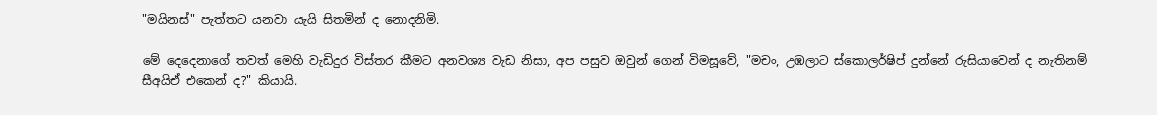"මයිනස්" පැත්තට යනවා යැයි සිතමින් ද නොදනිමි.

මේ දෙදෙනාගේ තවත් මෙහි වැඩිදුර විස්තර කීමට අනවශ්‍ය වැඩ නිසා, අප පසුව ඔවුන් ගෙන් විමසූවේ, "මචං, උඹලාට ස්කොලර්ෂිප් දුන්නේ රුසියාවෙන් ද නැතිනම් සීඅයිඒ එකෙන් ද?" කියායි.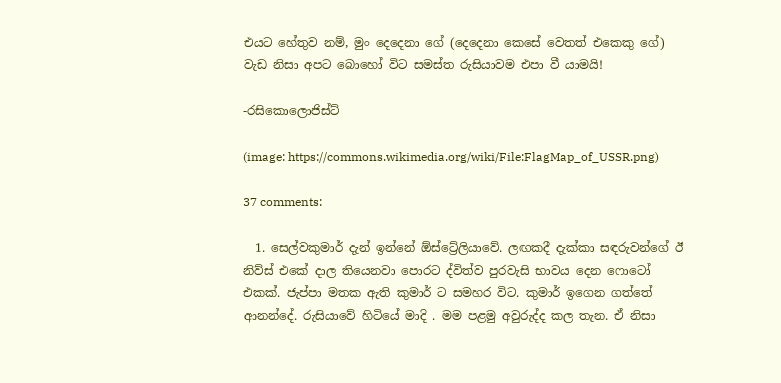එයට හේතුව නම්, මුං දෙදෙනා ගේ (දෙදෙනා කෙසේ වෙතත් එකෙකු ගේ) වැඩ නිසා අපට බොහෝ විට සමස්ත රුසියාවම එපා වී යාමයි!

-රසිකොලොජිස්ට්

(image: https://commons.wikimedia.org/wiki/File:FlagMap_of_USSR.png)

37 comments:

  1. සෙල්වකුමාර් දැන් ඉන්නේ ඕස්ට්‍රේලියාවේ. ලඟකදී දැක්කා සඳරුවන්ගේ ඊ නිව්ස් එකේ දාල තියෙනවා පොරට ද්විත්ව පුරවැසි භාවය දෙන ෆොටෝ එකක්. ජැප්පා මතක ඇති කුමාර් ට සමහර විට. කුමාර් ඉගෙන ගත්තේ ආනන්දේ. රුසියාවේ හිටියේ මාදි . මම පළමු අවුරුද්ද කල තැන. ඒ නිසා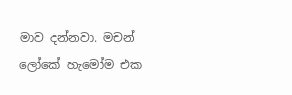මාව දන්නවා. මචන් ලෝකේ හැමෝම එක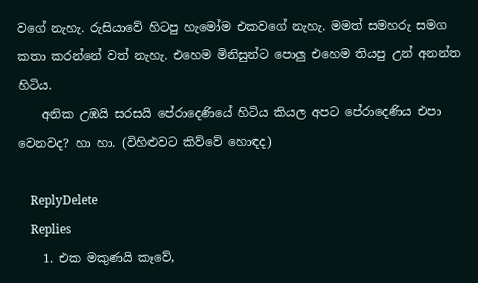වගේ නැහැ. රුසියාවේ හිටපු හැමෝම එකවගේ නැහැ. මමත් සමහරු සමග කතා කරන්නේ වත් නැහැ. එහෙම මිනිසුන්ට පොලු එහෙම තියපු උන් අනන්ත හිටිය.
    අනික උඹයි සරසයි පේරාදෙණියේ හිටිය කියල අපට පේරාදෙණිය එපා වෙනවද? හා හා. (විහිළුවට කිව්වේ හොඳද)

    ReplyDelete
    Replies
    1. එක මකුණයි කෑවේ,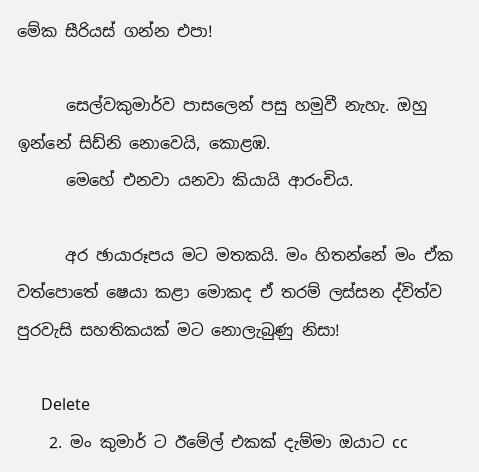මේක සීරියස් ගන්න එපා!

      සෙල්වකුමාර්ව පාසලෙන් පසු හමුවී නැහැ. ඔහු ඉන්නේ සිඩ්නි නොවෙයි, කොළඹ.
      මෙහේ එනවා යනවා කියායි ආරංචිය.

      අර ඡායාරූපය මට මතකයි. මං හිතන්නේ මං ඒක වත්පොතේ ෂෙයා කළා මොකද ඒ තරම් ලස්සන ද්විත්ව පුරවැසි සහතිකයක් මට නොලැබුණු නිසා!

      Delete
    2. මං කුමාර් ට ඊමේල් එකක් දැම්මා ඔයාට cc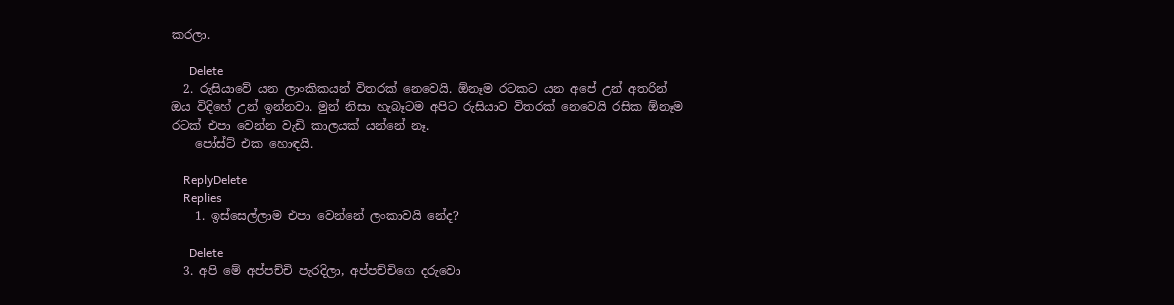කරලා.

      Delete
  2. රුසියාවේ යන ලාංකිකයන් විතරක් නෙවෙයි. ඕනෑම රටකට යන අපේ උන් අතරින් ඔය විදිහේ උන් ඉන්නවා. මුන් නිසා හැබෑටම අපිට රුසියාව විතරක් නෙවෙයි රසික ඕනෑම රටක් එපා වෙන්න වැඩි කාලයක් යන්නේ නෑ.
    පෝස්ට් එක හොඳයි.

    ReplyDelete
    Replies
    1. ඉස්සෙල්ලාම එපා වෙන්නේ ලංකාවයි නේද?

      Delete
  3. අපි මේ අප්පච්චි පැරදිලා, අප්පච්චිගෙ දරුවො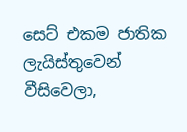සෙට් එකම ජාතික ලැයිස්තුවෙන් වීසිවෙලා,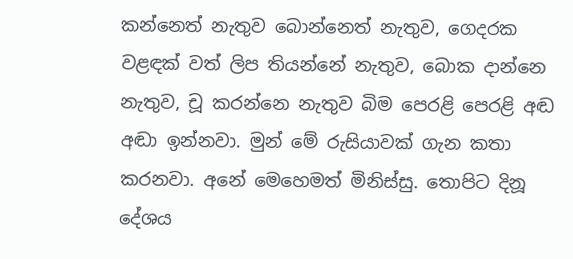කන්නෙත් නැතුව බොන්නෙත් නැතුව, ගෙදරක වළඳක් වත් ලිප තියන්නේ නැතුව, බොක දාන්නෙ නැතුව, චූ කරන්නෙ නැතුව බිම පෙරළි පෙරළි අඬ අඬා ඉන්නවා. මුන් මේ රුසියාවක් ගැන කතා කරනවා. අනේ මෙහෙමත් මිනිස්සු. තොපිට දිනූ දේශය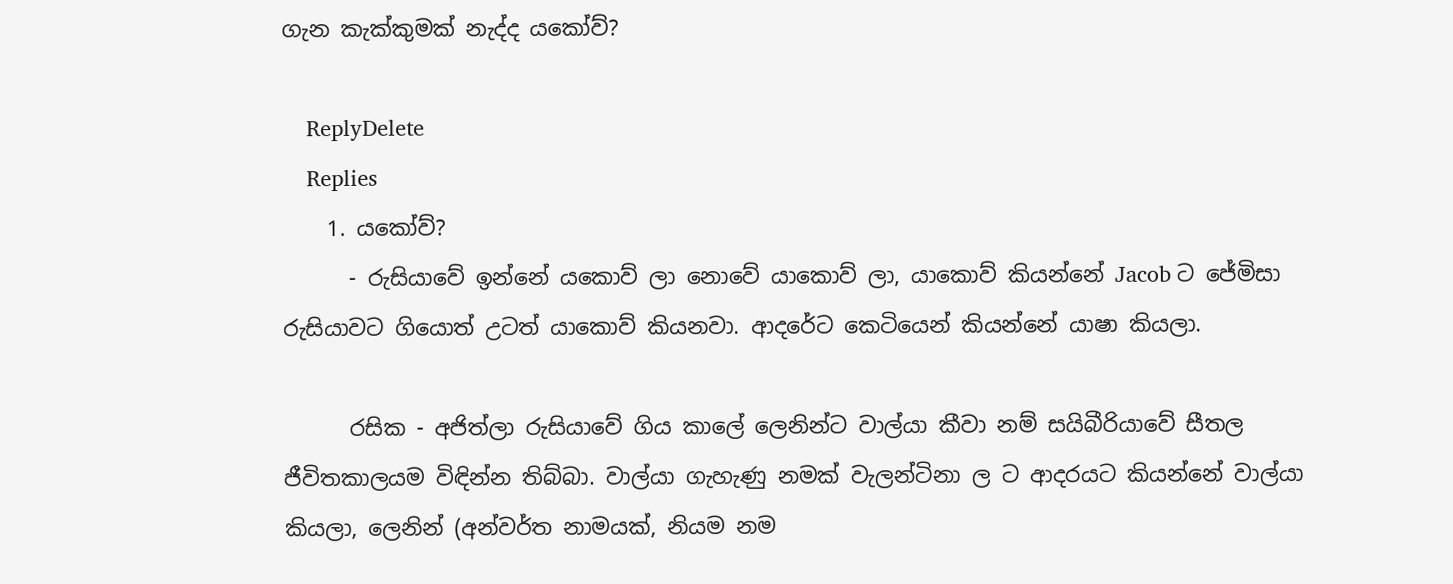ගැන කැක්කුමක් නැද්ද යකෝව්?

    ReplyDelete
    Replies
    1. යකෝව්?
      - රුසියාවේ ඉන්නේ යකොව් ලා නොවේ යාකොව් ලා, යාකොව් කියන්නේ Jacob ට ජේමිසා රුසියාවට ගියොත් උටත් යාකොව් කියනවා. ආදරේට කෙටියෙන් කියන්නේ යාෂා කියලා.

      රසික - අජිත්ලා රුසියාවේ ගිය කාලේ ලෙනින්ට වාල්යා කීවා නම් සයිබීරියාවේ සීතල ජීවිතකාලයම විඳින්න තිබ්බා. වාල්යා ගැහැණු නමක් වැලන්ටිනා ල ට ආදරයට කියන්නේ වාල්යා කියලා, ලෙනින් (අන්වර්ත නාමයක්, නියම නම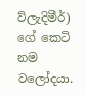ව්ලැදිමීර්) ගේ කෙටි නම වලෝදයා.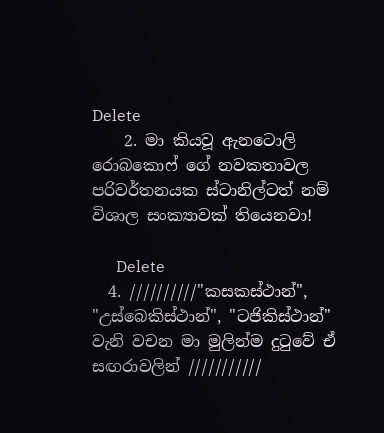Delete
    2. මා කියවූ ඇනටොලි රොබකොෆ් ගේ නවකතාවල පරිවර්තනයක ස්ටානිල්ටත් නම් විශාල සංක්‍යාවක් තියෙනවා!

      Delete
  4. //////////"කසකස්ථාන්", "උස්බෙකිස්ථාන්", "ටජිකිස්ථාන්" වැනි වචන මා මුලින්ම දුටුවේ ඒ සඟරාවලින් ///////////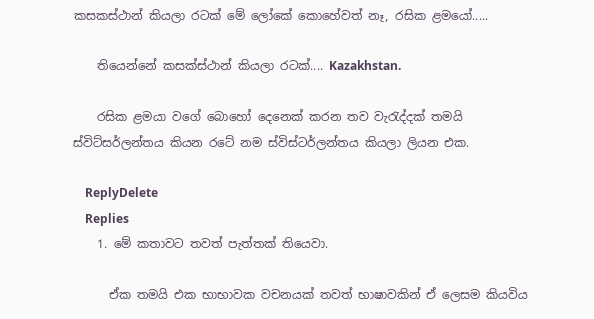කසකස්ථාන් කියලා රටක් මේ ලෝකේ කොහේවත් නෑ, රසික ළමයෝ.....

    තියෙන්නේ කසක්ස්ථාන් කියලා රටක්.... Kazakhstan.

    රසික ළමයා වගේ බොහෝ දෙනෙක් කරන තව වැරැද්දක් තමයි ස්විට්සර්ලන්තය කියන රටේ නම ස්විස්ටර්ලන්තය කියලා ලියන එක.

    ReplyDelete
    Replies
    1. මේ කතාවට තවත් පැත්තක් තියෙවා.

      ඒක තමයි එක භාභාවක වචනයක් තවත් භාෂාවකින් ඒ ලෙසම කියවිය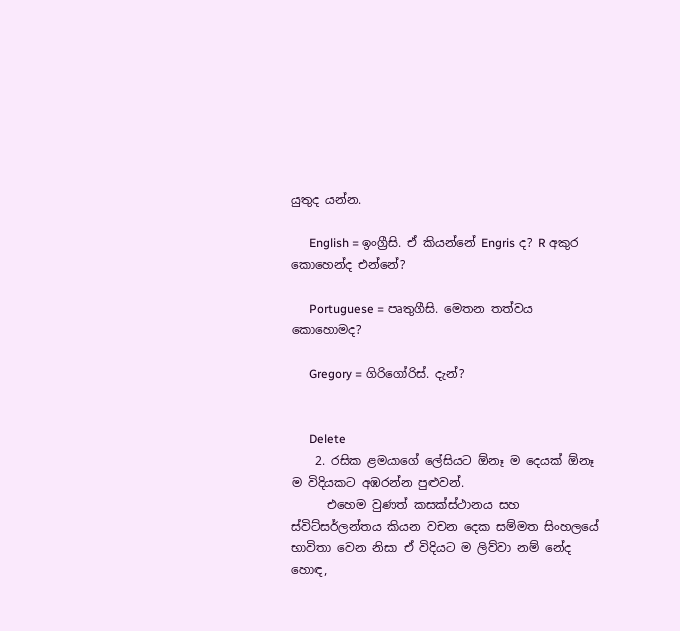යුතුද යන්න.

      English = ඉංග්‍රීසි. ඒ කියන්නේ Engris ද? R අකුර කොහෙන්ද එන්නේ?

      Portuguese = පෘතුගීසි. මෙතන තත්වය කොහොමද?

      Gregory = ගිරිගෝරිස්. දැන්?


      Delete
    2. රසික ළමයාගේ ලේසියට ඕනෑ ම දෙයක් ඕනෑ ම විදියකට අඹරන්න පුළුවන්.
      එහෙම වුණත් කසක්ස්ථානය සහ ස්විට්සර්ලන්තය කියන වචන දෙක සම්මත සිංහලයේ භාවිතා වෙන නිසා ඒ විදියට ම ලිව්වා නම් නේද හොඳ,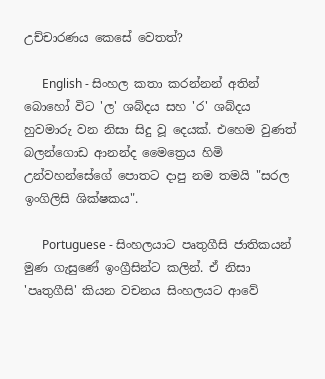උච්චාරණය කෙසේ වෙතත්?

      English - සිංහල කතා කරන්නන් අතින් බොහෝ විට 'ල' ශබ්දය සහ 'ර' ශබ්දය හුවමාරු වන නිසා සිදු වූ දෙයක්. එහෙම වුණත් බලන්ගොඩ ආනන්ද මෛත්‍රෙය හිමි උන්වහන්සේගේ පොතට දාපු නම තමයි "සරල ඉංගිලිසි ශික්ෂකය".

      Portuguese - සිංහලයාට පෘතුගීසි ජාතිකයන් මුණ ගැසුණේ ඉංග්‍රීසින්ට කලින්. ඒ නිසා 'පෘතුගීසි' කියන වචනය සිංහලයට ආවේ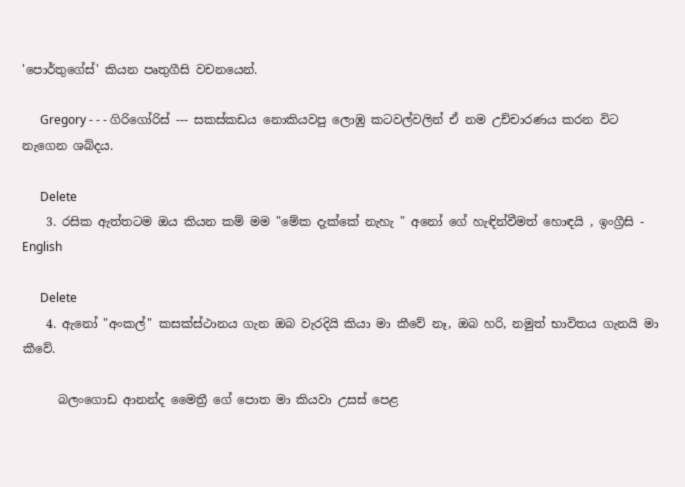'පොර්තුගේස්' කියන පෘතුගීසි වචනයෙන්.

      Gregory - - - ගිරිගෝරිස් --- සකස්කඩය නොකියවපු ලොඹු කටවල්වලින් ඒ නම උච්චාරණය කරන විට නැගෙන ශබ්දය.

      Delete
    3. රසික ඇත්තටම ඔය කියන කම් මම "මේක දැක්කේ නැහැ " අනෝ ගේ හැඳින්වීමත් හොඳයි , ඉංග්‍රීසි - English

      Delete
    4. ඇනෝ "අංකල්" කසක්ස්ථානය ගැන ඔබ වැරදියි කියා මා කීවේ නෑ, ඔබ හරි, නමුත් භාවිතය ගැනයි මා කීවේ.

      බලංගොඩ ආනන්ද මෛත්‍රී ගේ පොත මා කියවා උසස් පෙළ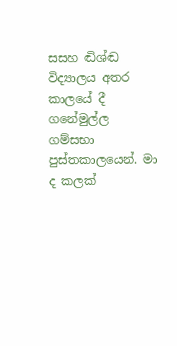සසහ ඬිශ්ඬ විද්‍යාලය අතර කාලයේ දී ගනේමුල්ල ගම්සභා පුස්තකාලයෙන්. මා ද කලක්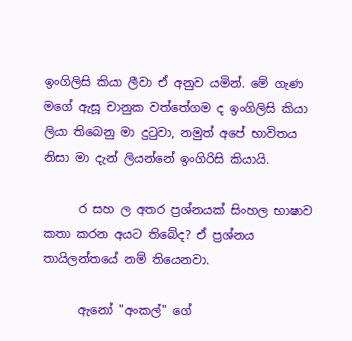ඉංගිලිසි කියා ලීවා ඒ අනුව යමින්. මේ ගැණ මගේ ඇසූ චානුක වත්තේගම ද ඉංගිලිසි කියා ලියා තිබෙනු මා දුටුවා, නමුත් අපේ භාවිතය නිසා මා දැන් ලියන්නේ ඉංගිරිසි කියායි.

      ර සහ ල අතර ප්‍රශ්නයක් සිංහල භාෂාව කතා කරන අයට තිබේද? ඒ ප්‍රශ්නය තායිලන්තයේ නම් තියෙනවා.

      ඇනෝ "අංකල්" ගේ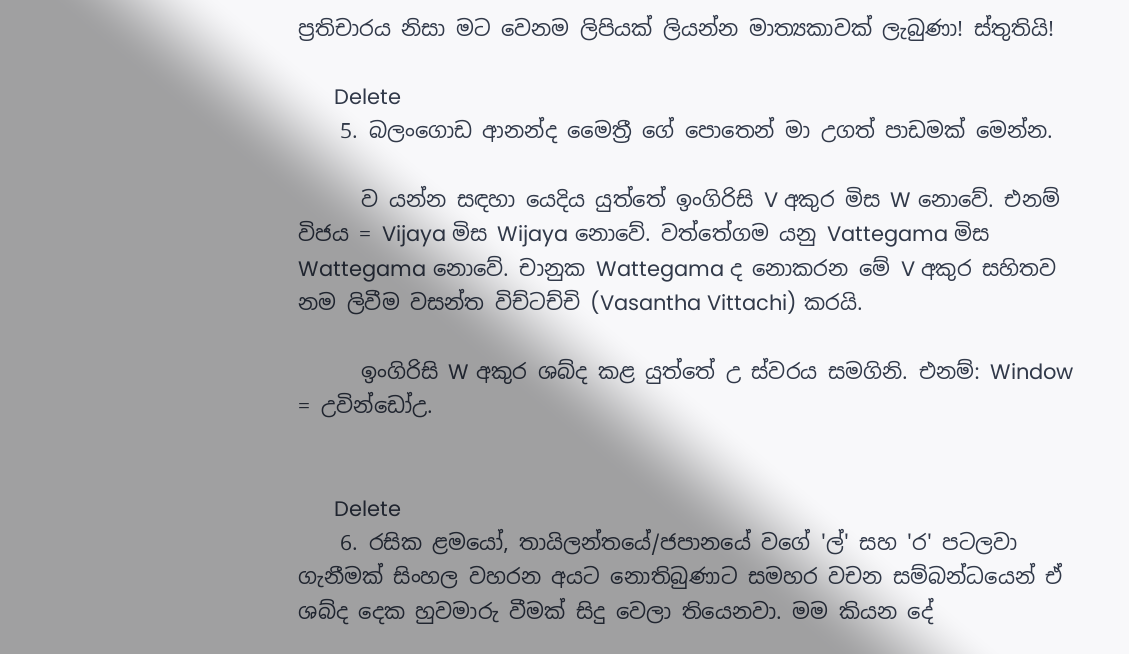ප්‍රතිචාරය නිසා මට වෙනම ලිපියක් ලියන්න මාත්‍යකාවක් ලැබුණා! ස්තුතියි!

      Delete
    5. බලංගොඩ ආනන්ද මෛත්‍රී ගේ පොතෙන් මා උගත් පාඩමක් මෙන්න.

      ව යන්න සඳහා යෙදිය යුත්තේ ඉංගිරිසි V අකුර මිස W නොවේ. එනම් විජය = Vijaya මිස Wijaya නොවේ. වත්තේගම යනු Vattegama මිස Wattegama නොවේ. චානුක Wattegama ද නොකරන මේ V අකුර සහිතව නම ලිවීම වසන්ත විච්ටච්චි (Vasantha Vittachi) කරයි.

      ඉංගිරිසි W අකුර ශබ්ද කළ යුත්තේ උ ස්වරය සමගිනි. එනම්: Window = උවින්ඩෝඋ.


      Delete
    6. රසික ළමයෝ, තායිලන්තයේ/ජපානයේ වගේ 'ල්' සහ 'ර' පටලවා ගැනීමක් සිංහල වහරන අයට නොතිබුණාට සමහර වචන සම්බන්ධයෙන් ඒ ශබ්ද දෙක හුවමාරු වීමක් සිදු වෙලා තියෙනවා. මම කියන දේ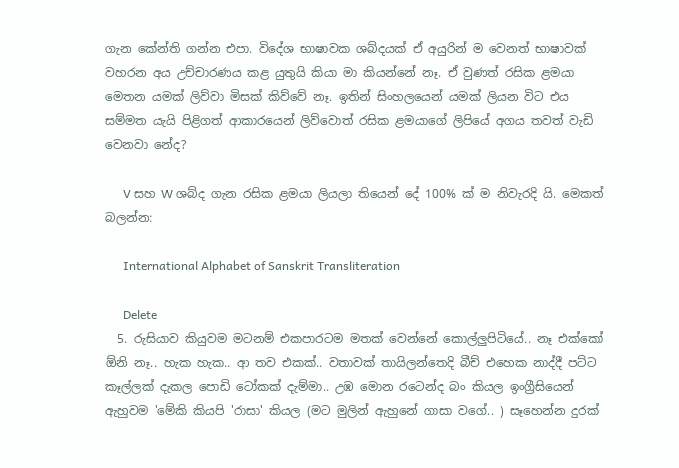ගැන කේන්ති ගන්න එපා. විදේශ භාෂාවක ශබ්දයක් ඒ අයුරින් ම වෙනත් භාෂාවක් වහරන අය උච්චාරණය කළ යුතුයි කියා මා කියන්නේ නෑ. ඒ වුණත් රසික ළමයා මෙතන යමක් ලිව්වා මිසක් කිව්වේ නෑ. ඉතින් සිංහලයෙන් යමක් ලියන විට එය සම්මත යැයි පිළිගත් ආකාරයෙන් ලිව්වොත් රසික ළමයාගේ ලිපියේ අගය තවත් වැඩි වෙනවා නේද?

      V සහ W ශබ්ද ගැන රසික ළමයා ලියලා තියෙන් දේ 100% ක් ම නිවැරදි යි. මෙකත් බලන්න:

      International Alphabet of Sanskrit Transliteration

      Delete
  5. රුසියාව කියුවම මටනම් එකපාරටම මතක් වෙන්නේ කොල්ලුපිටියේ.. නෑ එක්කෝ ඕනි නෑ.. හැක හැක.. ආ තව එකක්.. වතාවක් තායිලන්තෙදි බීච් එහෙක නාද්දී පට්ට කෑල්ලක් දැකල පොඩි ටෝකක් දැම්මා.. උඹ මොන රටෙන්ද බං කියල ඉංග්‍රීසියෙන් ඇහුවම 'මේකි කියපි 'රාසා' කියල (මට මුලින් ඇහුනේ ගාසා වගේ.. ) සෑහෙන්න දුරක්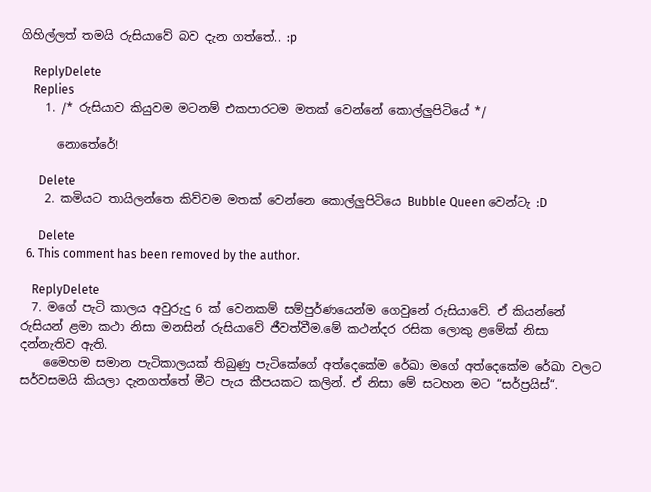ගිහිල්ලත් තමයි රුසියාවේ බව දැන ගත්තේ.. :p

    ReplyDelete
    Replies
    1. /* රුසියාව කියුවම මටනම් එකපාරටම මතක් වෙන්නේ කොල්ලුපිටියේ */

      නොතේරේ!

      Delete
    2. කමියට තායිලන්තෙ කිව්වම මතක් වෙන්නෙ කොල්ලුපිටියෙ Bubble Queen වෙන්ටැ :D

      Delete
  6. This comment has been removed by the author.

    ReplyDelete
  7. මගේ පැටි කාලය අවුරුදු 6 ක් වෙනකම් සම්පුර්ණයෙන්ම ගෙවුනේ රුසියාවේ. ඒ කියන්නේ රුසියන් ළමා කථා නිසා මනසින් රුසියාවේ ජීවත්වීම.මේ කථන්දර රසික ලොකු ළමේක් නිසා දන්නැතිව ඇති.
    මෛහම සමාන පැටිකාලයක් තිබුණු පැටිකේගේ අත්දෙකේම රේඛා මගේ අත්දෙකේම රේඛා වලට සර්වසමයි කියලා දැනගත්තේ මීට පැය කීපයකට කලින්. ඒ නිසා මේ සටහන මට “සර්ප්‍රයිස්“.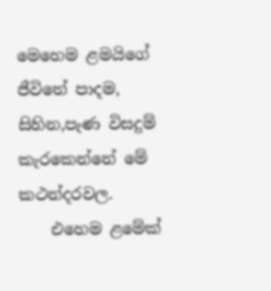මෙහෙම ළමයිගේ ජීවිතේ පාදම, සිහින,පැණ විසදුම් කැරකෙන්නේ මේ කථන්දරවල.
    එහෙම ළමේක්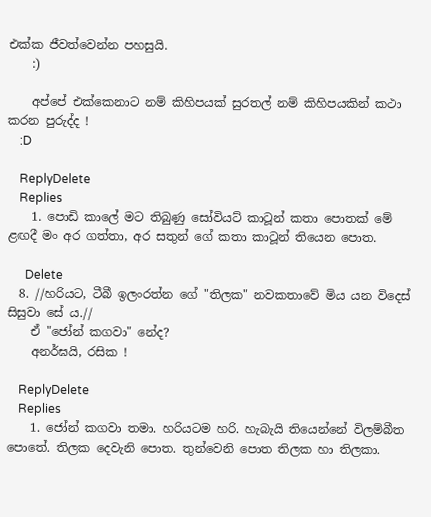එක්ක ජීවත්වෙන්න පහසුයි.
    :)

    අප්පේ එක්කෙනාට නම් කිහිපයක් සුරතල් නම් කිහිපයකින් කථා කරන පුරුද්ද !
    :D

    ReplyDelete
    Replies
    1. පොඩි කාලේ මට තිබුණු සෝවියට් කාටූන් කතා පොතක් මේ ළඟදී මං අර ගත්තා, අර සතුන් ගේ කතා කාටූන් තියෙන පොත.

      Delete
  8. //හරියට, ටීබී ඉලංරත්න ගේ "තිලක" නවකතාවේ මිය යන විදෙස් සිසුවා සේ ය.//
    ඒ "ජෝන් කගවා" නේද?
    අනර්ඝයි, රසික !

    ReplyDelete
    Replies
    1. ජෝන් කගවා තමා. හරියටම හරි. හැබැයි තියෙන්නේ විලම්බීත පොතේ. තිලක දෙවැනි පොත. තුන්වෙනි පොත තිලක හා තිලකා.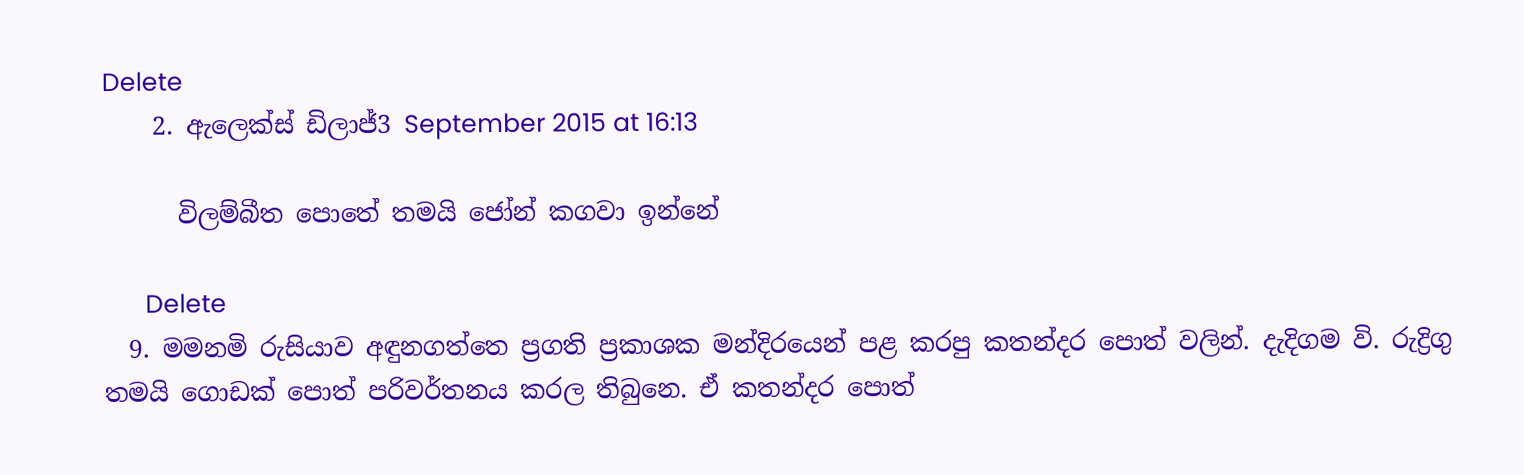Delete
    2. ඇලෙක්ස් ඩිලාජ්3 September 2015 at 16:13

      විලම්බීත පොතේ තමයි ජෝන් කගවා ඉන්නේ

      Delete
  9. මමනමි රුසියාව අඳුනගත්තෙ ප්‍රගති ප්‍රකාශක මන්දිරයෙන් පළ කරපු කතන්දර පොත් වලින්. දැදිගම වි. රුද්‍රිගු තමයි ගොඩක් පොත් පරිවර්තනය කරල තිබුනෙ. ඒ කතන්දර පොත්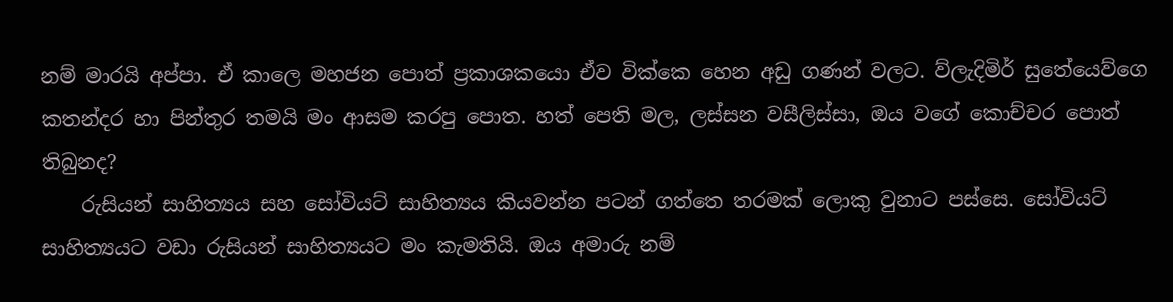නම් මාරයි අප්පා. ඒ කාලෙ මහජන පොත් ප්‍රකාශකයො ඒව වික්කෙ හෙන අඩු ගණන් වලට. ව්ලැදිමිර් සුතේයෙව්ගෙ කතන්දර හා පින්තුර තමයි මං ආසම කරපු පොත. හත් පෙති මල, ලස්සන වසීලිස්සා, ඔය වගේ කොච්චර පොත් තිබුනද?
    රුසියන් සාහිත්‍යය සහ සෝවියට් සාහිත්‍යය කියවන්න පටන් ගත්තෙ තරමක් ලොකු වුනාට පස්සෙ. සෝවියට් සාහිත්‍යයට වඩා රුසියන් සාහිත්‍යයට මං කැමතියි. ඔය අමාරු නම්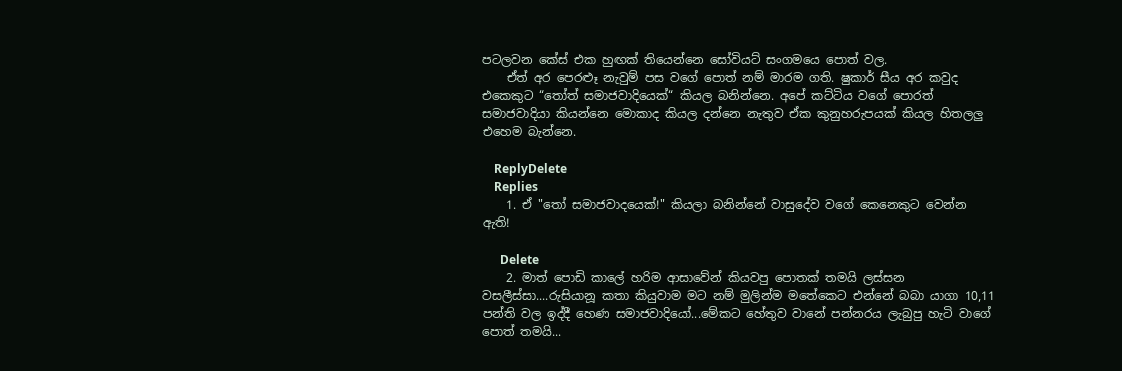පටලවන කේස් එක හුඟක් තියෙන්නෙ සෝවියට් සංගමයෙ පොත් වල.
    ඒත් අර පෙරළූ නැවුම් පස වගේ පොත් නම් මාරම ගති. ෂුකාර් සීය අර කවුද එකෙකුට “තෝත් සමාජවාදියෙක්“ කියල බනින්නෙ. අපේ කට්ටිය වගේ පොරත් සමාජවාදියා කියන්නෙ මොකාද කියල දන්නෙ නැතුව ඒක කුනුහරුපයක් කියල හිතලලු එහෙම බැන්නෙ.

    ReplyDelete
    Replies
    1. ඒ "තෝ සමාජවාදයෙක්!" කියලා බනින්නේ වාසුදේව වගේ කෙනෙකුට වෙන්න ඇති!

      Delete
    2. මාත් පොඩි කාලේ හරිම ආසාවේන් කියවපු පොතක් තමයි ලස්සන වසලීස්සා....රුසියානූ කතා කියුවාම මට නම් මුලින්ම මතේකෙට එන්නේ බබා යාගා 10,11 පන්ති වල ඉද්දී හෙණ සමාජවාදියෝ...මේකට හේතුව වානේ පන්නරය ලැබුපු හැටි වාගේ පොත් තමයි...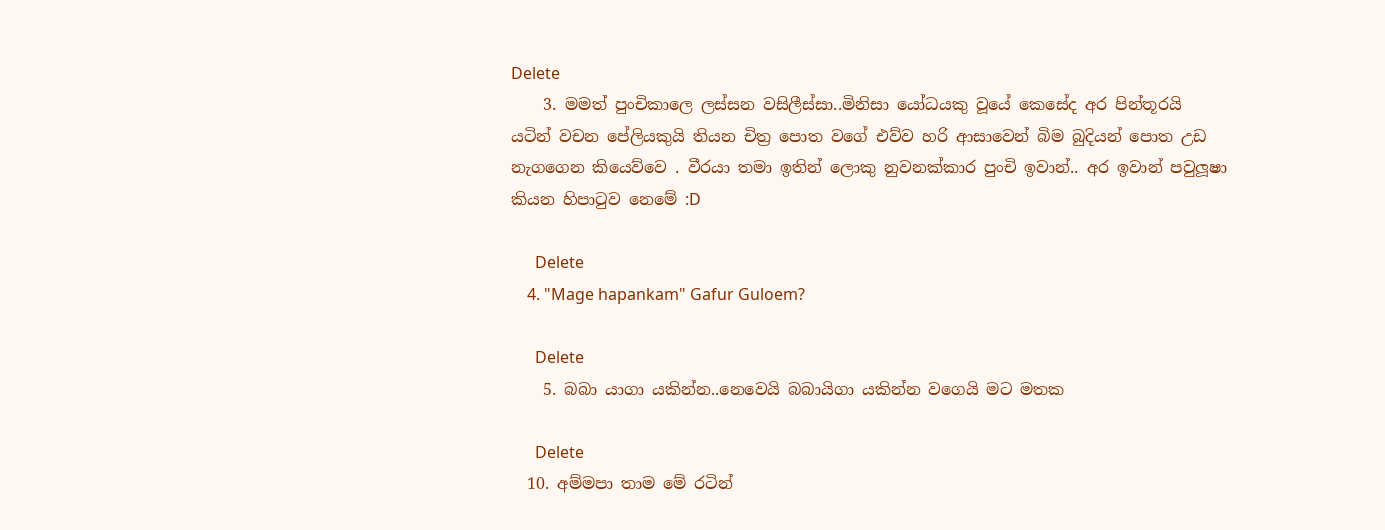Delete
    3. මමත් පුංචිකාලෙ ලස්සන වසිලීස්සා..මිනිසා යෝධයකු වූයේ කෙසේද අර පින්තූරයි යටින් වචන පේලියකුයි තියන චිත්‍ර පොත වගේ එව්ව හරි ආසාවෙන් බිම බුදියන් පොත උඩ නැගගෙන කියෙව්වෙ . වීරයා තමා ඉතින් ලොකු නුවනක්කාර පුංචි ඉවාන්.. අර ඉවාන් පවුලූෂා කියන හිපාටුව නෙමේ :D

      Delete
    4. "Mage hapankam" Gafur Guloem?

      Delete
    5. බබා යාගා යකින්න..නෙවෙයි බබායිගා යකින්න වගෙයි මට මතක

      Delete
  10. අම්මපා තාම මේ රටින්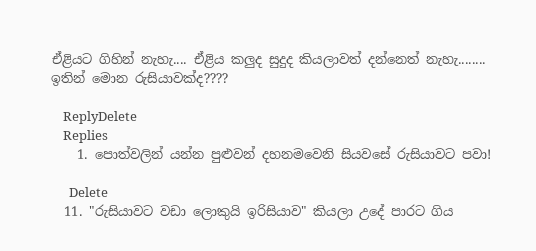ඒළියට ගිහින් නැහැ.... ඒළිය කලුද සුදුද කියලාවත් දන්නෙත් නැහැ........ ඉතින් මොන රුසියාවක්ද????

    ReplyDelete
    Replies
    1. පොත්වලින් යන්න පුළුවන් දහනමවෙනි සියවසේ රුසියාවට පවා!

      Delete
  11. "රුසියාවට වඩා ලොකුයි ඉරිසියාව" කියලා උදේ පාරට ගිය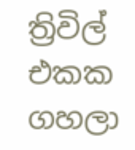ත්‍රිවිල් එකක ගහලා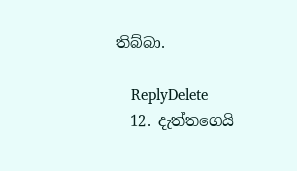තිබ්බා.

    ReplyDelete
  12. දැත්තගෙයි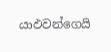යාඵවන්ගෙයි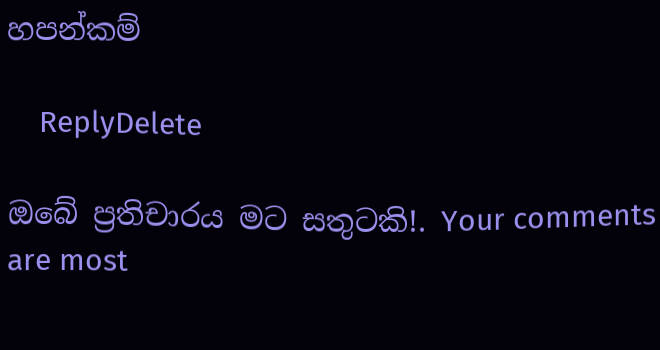හපන්කම්

    ReplyDelete

ඔබේ ප්‍රතිචාරය මට සතුටකි!. Your comments are most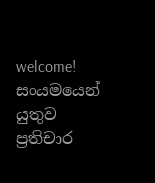welcome!
සංයමයෙන් යුතුව ප්‍රතිචාර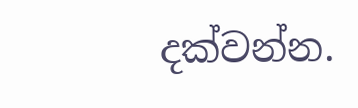දක්වන්න.